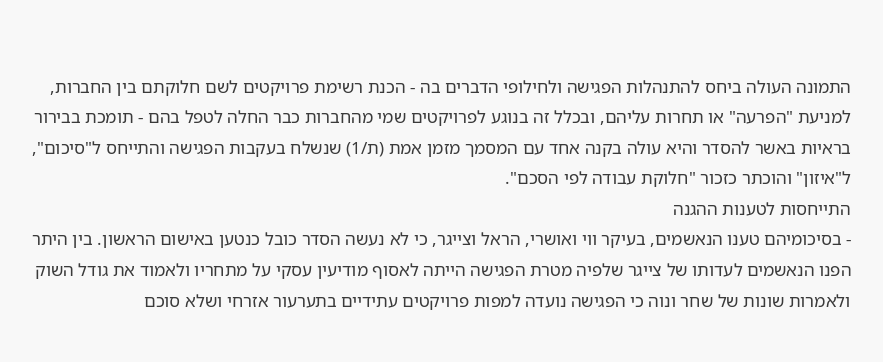התמונה העולה ביחס להתנהלות הפגישה ולחילופי הדברים בה - הכנת רשימת פרויקטים לשם חלוקתם בין החברות, למניעת "הפרעה" או תחרות עליהם, ובכלל זה בנוגע לפרויקטים שמי מהחברות כבר החלה לטפל בהם - תומכת בבירור בראיות באשר להסדר והיא עולה בקנה אחד עם המסמך מזמן אמת (ת/1) שנשלח בעקבות הפגישה והתייחס ל"סיכום", ל"איזון" והוכתר כזכור "חלוקת עבודה לפי הסכם".
התייחסות לטענות ההגנה
- בסיכומיהם טענו הנאשמים, בעיקר ווי ואושרי, הראל וצייגר, כי לא נעשה הסדר כובל כנטען באישום הראשון. בין היתר הפנו הנאשמים לעדותו של צייגר שלפיה מטרת הפגישה הייתה לאסוף מודיעין עסקי על מתחריו ולאמוד את גודל השוק ולאמרות שונות של שחר ונוה כי הפגישה נועדה למפות פרויקטים עתידיים בתערעור אזרחי ושלא סוכם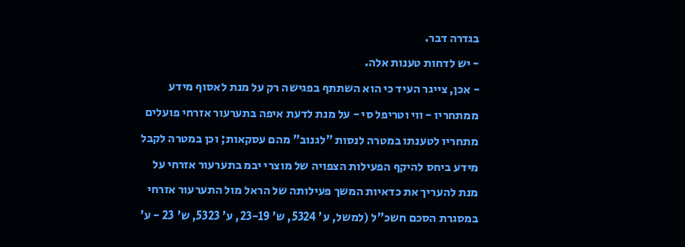בגדרה דבר.
- יש לדחות טענות אלה.
- אכן, צייגר העיד כי הוא השתתף בפגישה רק על מנת לאסוף מידע ממתחריו - ווי וטריפל סי - על מנת לדעת איפה בתערעור אזרחי פועלים מתחריו לטענתו במטרה לנסות "לגנוב" מהם עסקאות; וכן במטרה לקבל מידע ביחס להיקף הפעילות הצפויה של מוצרי יבמ בתערעור אזרחי על מנת להעריך את כדאיות המשך פעילותה של הראל מול התערעור אזרחי במסגרת הסכם חשכ"ל (למשל, ע' 5324, ש' 23-19, ע' 5323, ש' 23 - ע'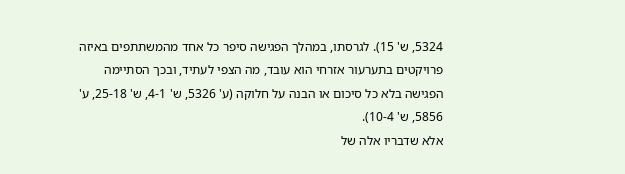5324, ש' 15). לגרסתו, במהלך הפגישה סיפר כל אחד מהמשתתפים באיזה פרויקטים בתערעור אזרחי הוא עובד, מה הצפי לעתיד, ובכך הסתיימה הפגישה בלא כל סיכום או הבנה על חלוקה (ע' 5326, ש' 4-1, ש' 25-18, ע' 5856, ש' 10-4).
אלא שדבריו אלה של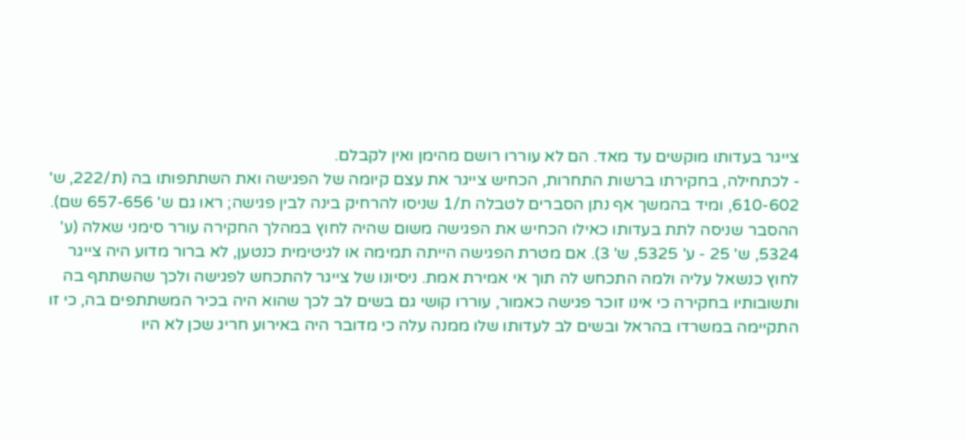צייגר בעדותו מוקשים עד מאד. הם לא עוררו רושם מהימן ואין לקבלם.
- לכתחילה, בחקירתו ברשות התחרות, הכחיש צייגר את עצם קיומה של הפגישה ואת השתתפותו בה (ת/222, ש' 610-602, ומיד בהמשך אף נתן הסברים לטבלה ת/1 שניסו להרחיק בינה לבין פגישה; ראו גם ש' 657-656 שם). ההסבר שניסה לתת בעדותו כאילו הכחיש את הפגישה משום שהיה לחוץ במהלך החקירה עורר סימני שאלה (ע' 5324, ש' 25 - ע' 5325, ש' 3). אם מטרת הפגישה הייתה תמימה או לגיטימית כנטען, לא ברור מדוע היה צייגר לחוץ כנשאל עליה ולמה התכחש לה תוך אי אמירת אמת. ניסיונו של צייגר להתכחש לפגישה ולכך שהשתתף בה ותשובותיו בחקירה כי אינו זוכר פגישה כאמור, עוררו קושי גם בשים לב לכך שהוא היה בכיר המשתתפים בה, כי זו התקיימה במשרדו בהראל ובשים לב לעדותו שלו ממנה עלה כי מדובר היה באירוע חריג שכן לא היו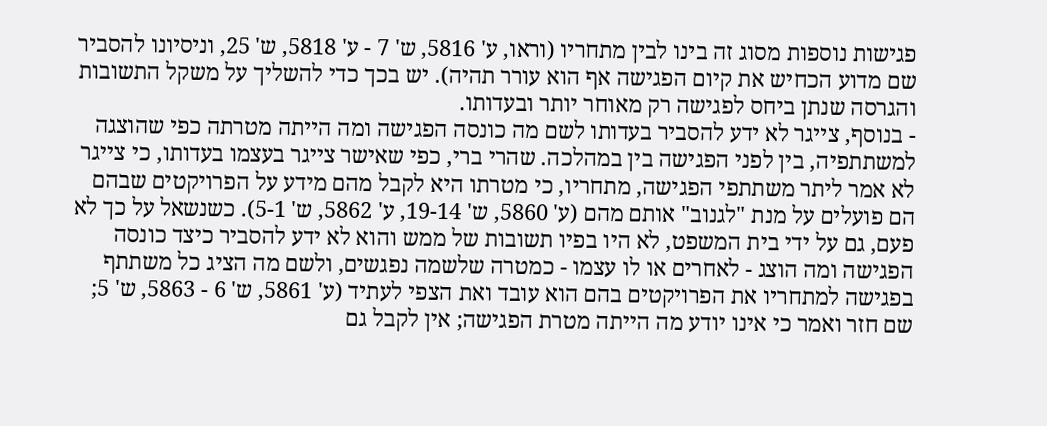פגישות נוספות מסוג זה בינו לבין מתחריו (וראו, ע' 5816, ש' 7 - ע' 5818, ש' 25, וניסיונו להסביר שם מדוע הכחיש את קיום הפגישה אף הוא עורר תהיה). יש בכך כדי להשליך על משקל התשובות והגרסה שנתן ביחס לפגישה רק מאוחר יותר ובעדותו.
- בנוסף, צייגר לא ידע להסביר בעדותו לשם מה כונסה הפגישה ומה הייתה מטרתה כפי שהוצגה למשתתפיה, בין לפני הפגישה בין במהלכה. שהרי ברי, כפי שאישר צייגר בעצמו בעדותו, כי צייגר לא אמר ליתר משתתפי הפגישה, מתחריו, כי מטרתו היא לקבל מהם מידע על הפרויקטים שבהם הם פועלים על מנת "לגנוב" אותם מהם (ע' 5860, ש' 19-14, ע' 5862, ש' 5-1). כשנשאל על כך לא פעם, גם על ידי בית המשפט, לא היו בפיו תשובות של ממש והוא לא ידע להסביר כיצד כונסה הפגישה ומה הוצג - לאחרים או לו עצמו - כמטרה שלשמה נפגשים, ולשם מה הציג כל משתתף בפגישה למתחריו את הפרויקטים בהם הוא עובד ואת הצפי לעתיד (ע' 5861, ש' 6 - 5863, ש' 5; שם חזר ואמר כי אינו יודע מה הייתה מטרת הפגישה; אין לקבל גם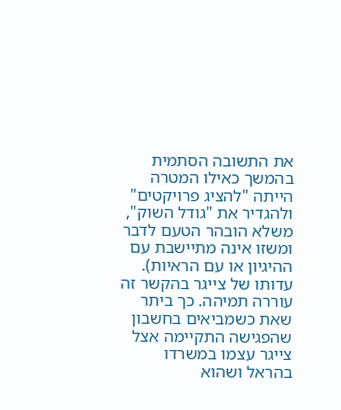את התשובה הסתמית בהמשך כאילו המטרה הייתה "להציג פרויקטים" ולהגדיר את "גודל השוק", משלא הובהר הטעם לדבר ומשזו אינה מתיישבת עם ההיגיון או עם הראיות). עדותו של צייגר בהקשר זה עוררה תמיהה. כך ביתר שאת כשמביאים בחשבון שהפגישה התקיימה אצל צייגר עצמו במשרדו בהראל ושהוא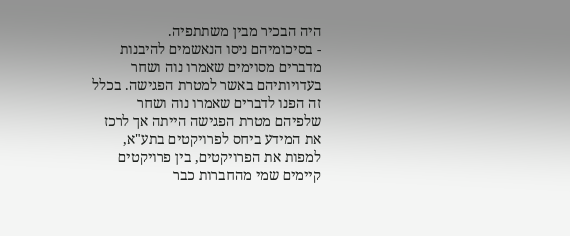היה הבכיר מבין משתתפיה.
- בסיכומיהם ניסו הנאשמים להיבנות מדברים מסוימים שאמרו נוה ושחר בעדויותיהם באשר למטרת הפגישה. בכלל זה הפנו לדברים שאמרו נוה ושחר שלפיהם מטרת הפגישה הייתה אך לרכז את המידע ביחס לפרויקטים בתע"א, למפות את הפרויקטים, בין פרויקטים קיימים שמי מהחברות כבר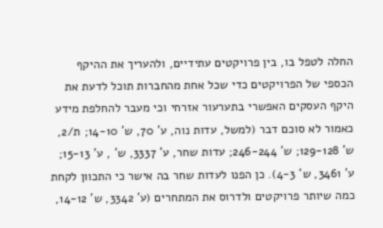החלה לטפל בו, בין פרויקטים עתידיים, ולהעריך את ההיקף הכספי של הפרויקטים כדי שכל אחת מהחברות תוכל לדעת את היקף העסקים האפשרי בתערעור אזרחי וכי מעבר להחלפת מידע כאמור לא סוכם דבר (למשל, עדות נוה, ע' 70, ש' 14-10; ת/2, ש' 129-128; ש' 246-244; עדות שחר, ע' 3337, ש' , ע' 15-13; ע' 3461, ש' 4-3). כן הפנו לעדות שחר בה אישר כי התכוון לקחת כמה שיותר פרויקטים ולדרוס את המתחרים (ע' 3342, ש' 14-12,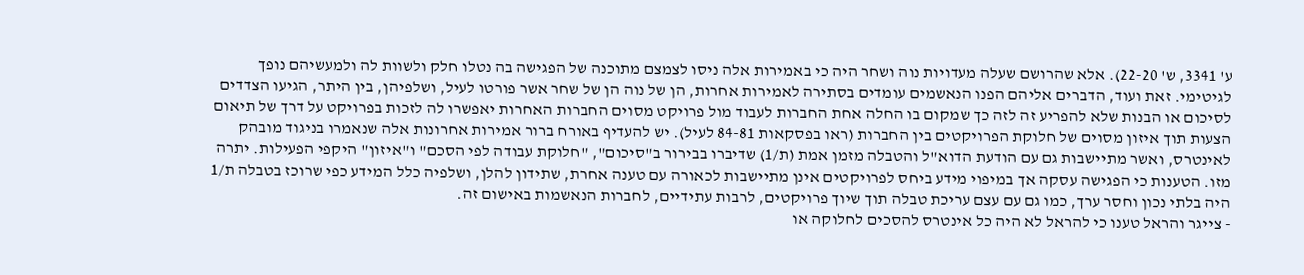ע' 3341, ש' 22-20). אלא שהרושם שעלה מעדויות נוה ושחר היה כי באמירות אלה ניסו לצמצם מתוכנה של הפגישה בה נטלו חלק ולשוות לה ולמעשיהם נופך לגיטימי. זאת ועוד, הדברים אליהם הפנו הנאשמים עומדים בסתירה לאמירות אחרות, הן של נוה הן של שחר אשר פורטו לעיל, ושלפיהן, בין היתר, הגיעו הצדדים לסיכום או הבנות שלא להפריע זה לזה כך שמקום בו החלה אחת החברות לעבוד מול פרויקט מסוים החברות האחרות יאפשרו לה לזכות בפרויקט על דרך של תיאום הצעות תוך איזון מסוים של חלוקת הפרויקטים בין החברות (ראו בפסקאות 84-81 לעיל). יש להעדיף באורח ברור אמירות אחרונות אלה שנאמרו בניגוד מובהק לאינטרס, ואשר מתיישבות גם עם הודעת הדוא"ל והטבלה מזמן אמת (ת/1) שדיברו בבירור ב"סיכום", "חלוקת עבודה לפי הסכם" ו"איזון" היקפי הפעילות. יתרה מזו. הטענות כי הפגישה עסקה אך במיפוי מידע ביחס לפרויקטים אינן מתיישבות לכאורה עם טענה אחרת, שתידון להלן, ושלפיה כלל המידע כפי שרוכז בטבלה ת/1 היה בלתי נכון וחסר ערך, כמו גם עם עצם עריכת טבלה תוך שיוך פרויקטים, לרבות עתידיים, לחברות הנאשמות באישום זה.
- צייגר והראל טענו כי להראל לא היה כל אינטרס להסכים לחלוקה או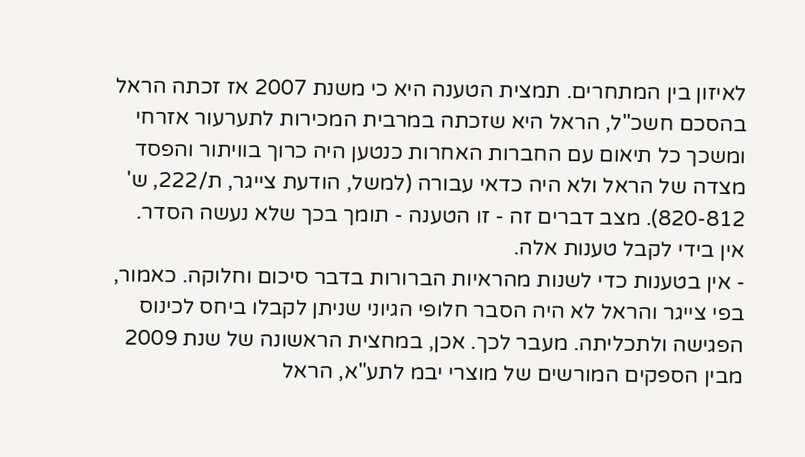לאיזון בין המתחרים. תמצית הטענה היא כי משנת 2007 אז זכתה הראל בהסכם חשכ"ל, הראל היא שזכתה במרבית המכירות לתערעור אזרחי ומשכך כל תיאום עם החברות האחרות כנטען היה כרוך בוויתור והפסד מצדה של הראל ולא היה כדאי עבורה (למשל, הודעת צייגר, ת/222, ש' 820-812). מצב דברים זה - זו הטענה - תומך בכך שלא נעשה הסדר.
אין בידי לקבל טענות אלה.
- אין בטענות כדי לשנות מהראיות הברורות בדבר סיכום וחלוקה. כאמור, בפי צייגר והראל לא היה הסבר חלופי הגיוני שניתן לקבלו ביחס לכינוס הפגישה ולתכליתה. מעבר לכך. אכן, במחצית הראשונה של שנת 2009 מבין הספקים המורשים של מוצרי יבמ לתע"א, הראל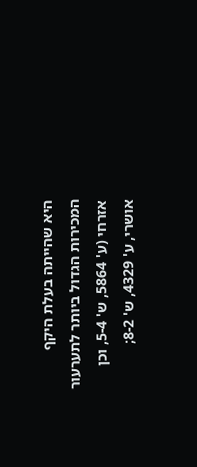היא שהייתה בעלת היקף המכירות הגדול ביותר לתערעור אזרחי (ע' 5864, ש' 5-4, וכן אושרי, ע' 4329, ש' 8-2;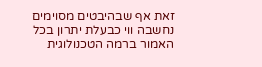זאת אף שבהיבטים מסוימים נחשבה ווי כבעלת יתרון בכל האמור ברמה הטכנולוגית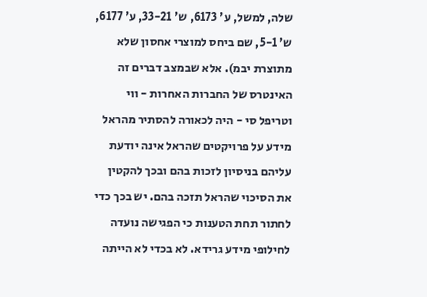שלה, למשל, ע' 6173, ש' 33-21, ע' 6177, ש' 5-1, שם ביחס למוצרי אחסון שלא מתוצרת יבמ). אלא שבמצב דברים זה האינטרס של החברות האחרות - ווי וטריפל סי - היה לכאורה להסתיר מהראל מידע על פרויקטים שהראל אינה יודעת עליהם בניסיון לזכות בהם ובכך להקטין את הסיכוי שהראל תזכה בהם. יש בכך כדי לחתור תחת הטענות כי הפגישה נועדה לחילופי מידע גרידא. לא בכדי לא הייתה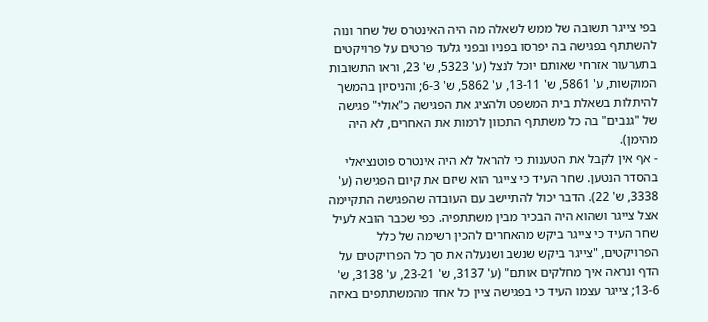בפי צייגר תשובה של ממש לשאלה מה היה האינטרס של שחר ונוה להשתתף בפגישה בה יפרסו בפניו ובפני גלעד פרטים על פרויקטים בתערעור אזרחי שאותם יוכל לנצל (ע' 5323, ש' 23, וראו התשובות המוקשות, ע' 5861, ש' 13-11, ע' 5862, ש' 6-3; והניסיון בהמשך להיתלות בשאלת בית המשפט ולהציג את הפגישה כ"אולי" פגישה של "גנבים" בה כל משתתף התכוון לרמות את האחרים, לא היה מהימן).
- אף אין לקבל את הטענות כי להראל לא היה אינטרס פוטנציאלי בהסדר הנטען. שחר העיד כי צייגר הוא שיזם את קיום הפגישה (ע' 3338, ש' 22). הדבר יכול להתיישב עם העובדה שהפגישה התקיימה אצל צייגר ושהוא היה הבכיר מבין משתתפיה. כפי שכבר הובא לעיל שחר העיד כי צייגר ביקש מהאחרים להכין רשימה של כלל הפרויקטים, "צייגר ביקש שנשב ושנעלה את סך כל הפרויקטים על הדף ונראה איך מחלקים אותם" (ע' 3137, ש' 23-21, ע' 3138, ש' 13-6; צייגר עצמו העיד כי בפגישה ציין כל אחד מהמשתתפים באיזה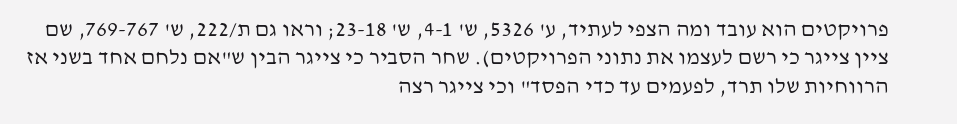פרויקטים הוא עובד ומה הצפי לעתיד, ע' 5326, ש' 4-1, ש' 23-18; וראו גם ת/222, ש' 769-767, שם ציין צייגר כי רשם לעצמו את נתוני הפרויקטים). שחר הסביר כי צייגר הבין ש"אם נלחם אחד בשני אז הרווחיות שלו תרד, לפעמים עד כדי הפסד" וכי צייגר רצה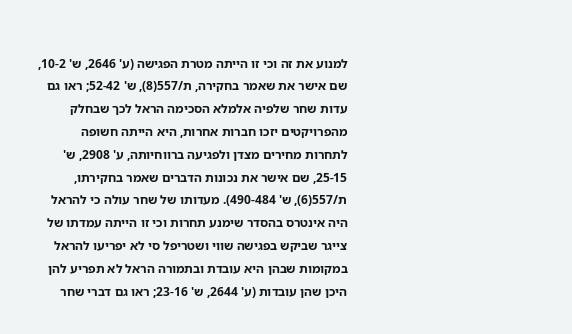למנוע את זה וכי זו הייתה מטרת הפגישה (ע' 2646, ש' 10-2, שם אישר את שאמר בחקירה, ת/557(8), ש' 52-42; ראו גם עדות שחר שלפיה אלמלא הסכימה הראל לכך שבחלק מהפרויקטים יזכו חברות אחרות, היא הייתה חשופה לתחרות מחירים מצדן ולפגיעה ברווחיותה, ע' 2908, ש' 25-15, שם אישר את נכונות הדברים שאמר בחקירתו, ת/557(6), ש' 490-484). מעדותו של שחר עולה כי להראל היה אינטרס בהסדר שימנע תחרות וכי זו הייתה עמדתו של צייגר שביקש בפגישה שווי ושטריפל סי לא יפריעו להראל במקומות שבהן היא עובדת ובתמורה הראל לא תפריע להן היכן שהן עובדות (ע' 2644, ש' 23-16; ראו גם דברי שחר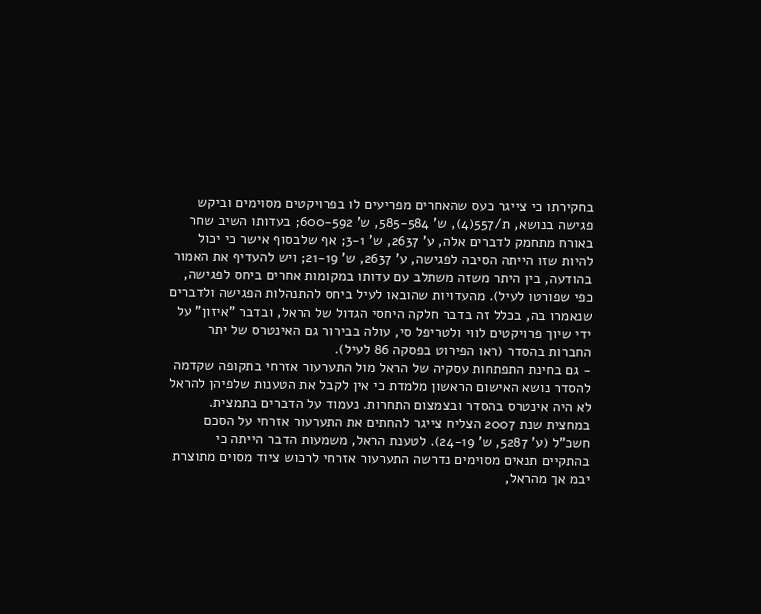בחקירתו כי צייגר כעס שהאחרים מפריעים לו בפרויקטים מסוימים וביקש פגישה בנושא, ת/557(4), ש' 585-584, ש' 600-592; בעדותו השיב שחר באורח מתחמק לדברים אלה, ע' 2637, ש' 3-1; אף שלבסוף אישר כי יכול להיות שזו הייתה הסיבה לפגישה, ע' 2637, ש' 21-19; ויש להעדיף את האמור בהודעה, בין היתר משזה משתלב עם עדותו במקומות אחרים ביחס לפגישה, כפי שפורטו לעיל). מהעדויות שהובאו לעיל ביחס להתנהלות הפגישה ולדברים שנאמרו בה, בכלל זה בדבר חלקה היחסי הגדול של הראל, ובדבר "איזון" על ידי שיוך פרויקטים לווי ולטריפל סי, עולה בבירור גם האינטרס של יתר החברות בהסדר (ראו הפירוט בפסקה 86 לעיל).
- גם בחינת התפתחות עסקיה של הראל מול התערעור אזרחי בתקופה שקדמה להסדר נושא האישום הראשון מלמדת כי אין לקבל את הטענות שלפיהן להראל לא היה אינטרס בהסדר ובצמצום התחרות. נעמוד על הדברים בתמצית.
במחצית שנת 2007 הצליח צייגר להחתים את התערעור אזרחי על הסכם חשכ"ל (ע' 5287, ש' 24-19). לטענת הראל, משמעות הדבר הייתה כי בהתקיים תנאים מסוימים נדרשה התערעור אזרחי לרכוש ציוד מסוים מתוצרת יבמ אך מהראל,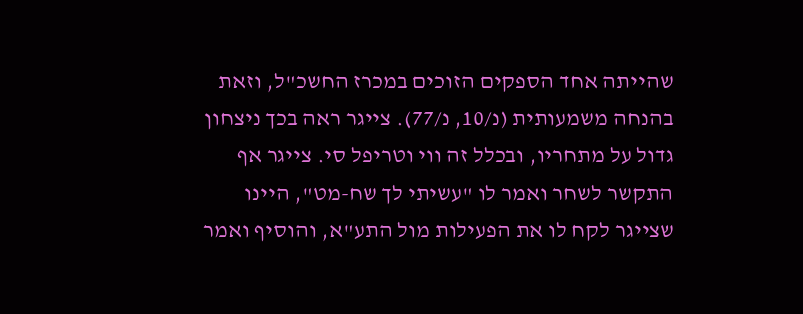שהייתה אחד הספקים הזוכים במכרז החשכ"ל, וזאת בהנחה משמעותית (נ/10, נ/77). צייגר ראה בכך ניצחון גדול על מתחריו, ובכלל זה ווי וטריפל סי. צייגר אף התקשר לשחר ואמר לו "עשיתי לך שח-מט", היינו שצייגר לקח לו את הפעילות מול התע"א, והוסיף ואמר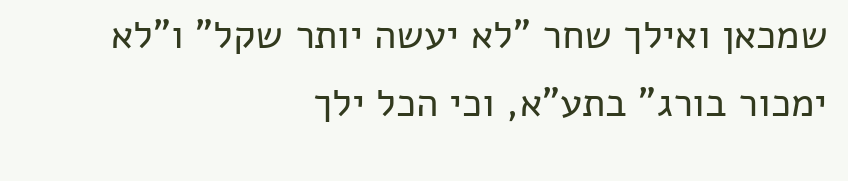שמכאן ואילך שחר "לא יעשה יותר שקל" ו"לא ימכור בורג" בתע"א, וכי הכל ילך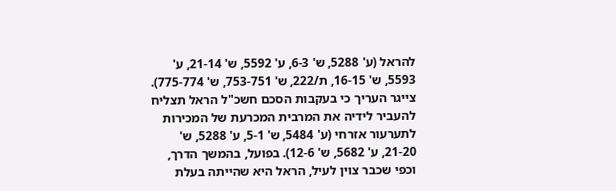להראל (ע' 5288, ש' 6-3, ע' 5592, ש' 21-14, ע' 5593, ש' 16-15, ת/222, ש' 753-751, ש' 775-774). צייגר העריך כי בעקבות הסכם חשכ"ל הראל תצליח להעביר לידיה את המרבית המכרעת של המכירות לתערעור אזרחי (ע' 5484, ש' 5-1, ע' 5288, ש' 21-20, ע' 5682, ש' 12-6). בפועל, בהמשך הדרך, וכפי שכבר צוין לעיל, הראל היא שהייתה בעלת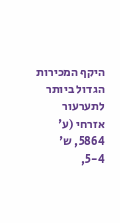היקף המכירות הגדול ביותר לתערעור אזרחי (ע' 5864, ש' 5-4,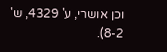וכן אושרי, ע' 4329, ש' 8-2).